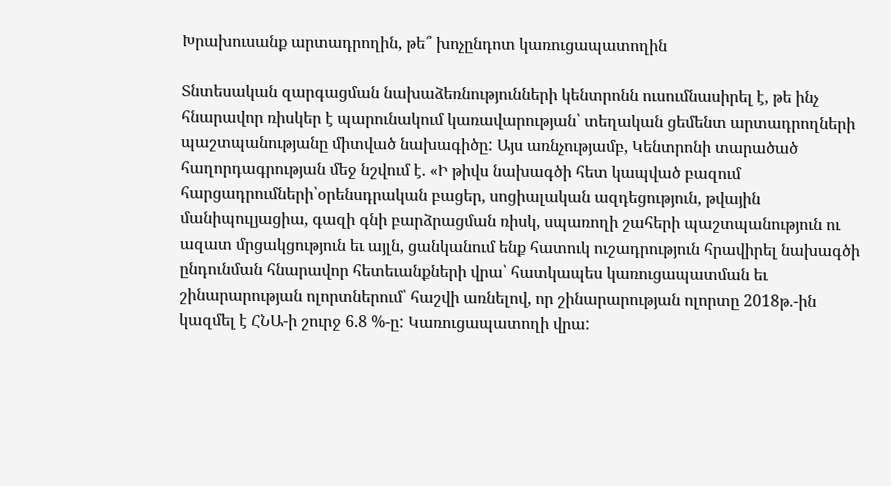Խրախուսանք արտադրողին, թե՞ խոչընդոտ կառուցապատողին

Տնտեսական զարգացման նախաձեռնությունների կենտրոնն ուսումնասիրել է, թե ինչ հնարավոր ռիսկեր է պարունակում կառավարության՝ տեղական ցեմենտ արտադրողների պաշտպանությանը միտված նախագիծը: Այս առնչությամբ, Կենտրոնի տարածած հաղորդագրության մեջ նշվում է. «Ի թիվս նախագծի հետ կապված բազում հարցադրումների՝օրենսդրական բացեր, սոցիալական ազդեցություն, թվային մանիպուլյացիա, գազի գնի բարձրացման ռիսկ, սպառողի շահերի պաշտպանություն ու ազատ մրցակցություն եւ այլն, ցանկանում ենք հատուկ ուշադրություն հրավիրել նախագծի ընդունման հնարավոր հետեւանքների վրա՝ հատկապես կառուցապատման եւ շինարարության ոլորտներում՝ հաշվի առնելով, որ շինարարության ոլորտը 2018թ.-ին կազմել է ՀՆԱ-ի շուրջ 6.8 %-ը: Կառուցապատողի վրա: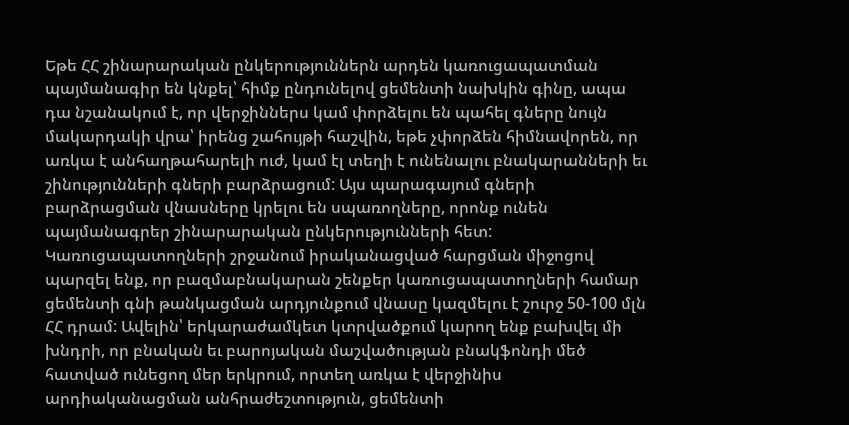Եթե ՀՀ շինարարական ընկերություններն արդեն կառուցապատման պայմանագիր են կնքել՝ հիմք ընդունելով ցեմենտի նախկին գինը, ապա դա նշանակում է, որ վերջիններս կամ փորձելու են պահել գները նույն մակարդակի վրա՝ իրենց շահույթի հաշվին, եթե չփորձեն հիմնավորեն, որ առկա է անհաղթահարելի ուժ, կամ էլ տեղի է ունենալու բնակարանների եւ շինությունների գների բարձրացում: Այս պարագայում գների բարձրացման վնասները կրելու են սպառողները, որոնք ունեն պայմանագրեր շինարարական ընկերությունների հետ: Կառուցապատողների շրջանում իրականացված հարցման միջոցով պարզել ենք, որ բազմաբնակարան շենքեր կառուցապատողների համար ցեմենտի գնի թանկացման արդյունքում վնասը կազմելու է շուրջ 50-100 մլն ՀՀ դրամ: Ավելին՝ երկարաժամկետ կտրվածքում կարող ենք բախվել մի խնդրի, որ բնական եւ բարոյական մաշվածության բնակֆոնդի մեծ հատված ունեցող մեր երկրում, որտեղ առկա է վերջինիս արդիականացման անհրաժեշտություն, ցեմենտի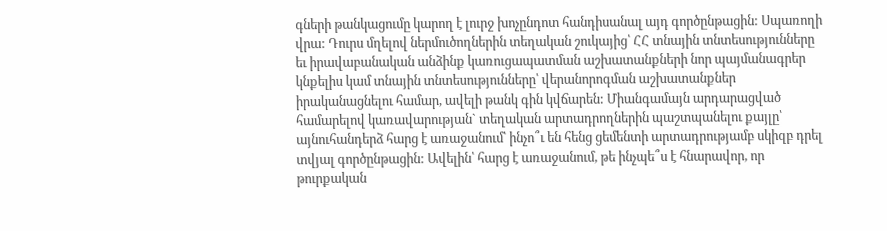գների թանկացումը կարող է լուրջ խոչընդոտ հանդիսանալ այդ գործընթացին: Սպառողի վրա: Դուրս մղելով ներմուծողներին տեղական շուկայից՝ ՀՀ տնային տնտեսությունները եւ իրավաբանական անձինք կառուցապատման աշխատանքների նոր պայմանագրեր կնքելիս կամ տնային տնտեսությունները՝ վերանորոգման աշխատանքներ իրականացնելու համար, ավելի թանկ գին կվճարեն: Միանգամայն արդարացված համարելով կառավարության` տեղական արտադրողներին պաշտպանելու քայլը՝ այնուհանդերձ հարց է առաջանում՝ ինչո՞ւ են հենց ցեմենտի արտադրությամբ սկիզբ դրել տվյալ գործընթացին: Ավելին՝ հարց է առաջանում, թե ինչպե՞ս է հնարավոր, որ թուրքական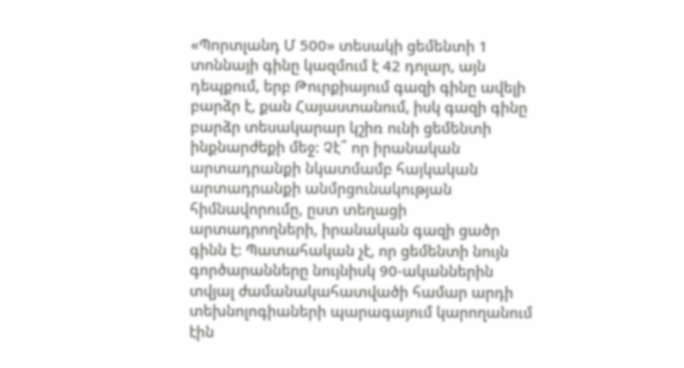«Պորտլանդ Մ 500» տեսակի ցեմենտի 1 տոննայի գինը կազմում է 42 դոլար, այն դեպքում, երբ Թուրքիայում գազի գինը ավելի բարձր է, քան Հայաստանում, իսկ գազի գինը բարձր տեսակարար կշիռ ունի ցեմենտի ինքնարժեքի մեջ: Չէ՞ որ իրանական արտադրանքի նկատմամբ հայկական արտադրանքի անմրցունակության հիմնավորումը, ըստ տեղացի արտադրողների, իրանական գազի ցածր գինն է: Պատահական չէ, որ ցեմենտի նույն գործարանները նույնիսկ 90-ականներին տվյալ ժամանակահատվածի համար արդի տեխնոլոգիաների պարագայում կարողանում էին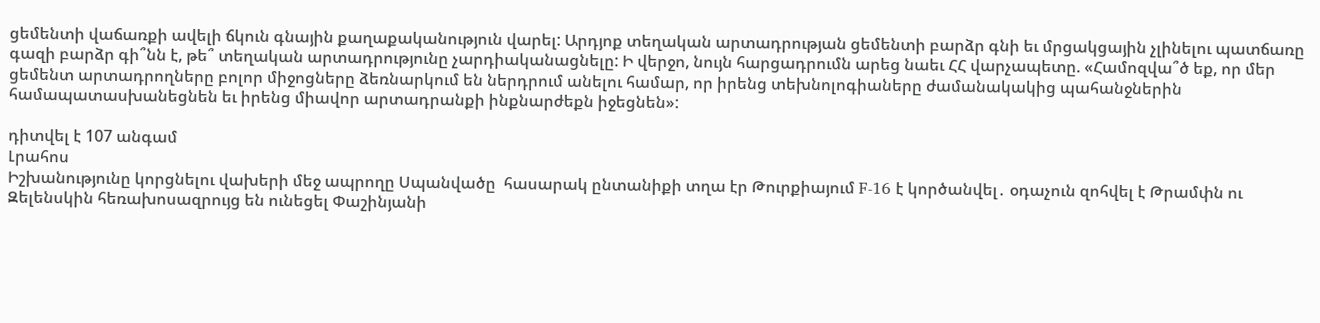ցեմենտի վաճառքի ավելի ճկուն գնային քաղաքականություն վարել: Արդյոք տեղական արտադրության ցեմենտի բարձր գնի եւ մրցակցային չլինելու պատճառը գազի բարձր գի՞նն է, թե՞ տեղական արտադրությունը չարդիականացնելը: Ի վերջո, նույն հարցադրումն արեց նաեւ ՀՀ վարչապետը. «Համոզվա՞ծ եք, որ մեր ցեմենտ արտադրողները բոլոր միջոցները ձեռնարկում են ներդրում անելու համար, որ իրենց տեխնոլոգիաները ժամանակակից պահանջներին համապատասխանեցնեն եւ իրենց միավոր արտադրանքի ինքնարժեքն իջեցնեն»:

դիտվել է 107 անգամ
Լրահոս
Իշխանությունը կորցնելու վախերի մեջ ապրողը Սպանվածը  հասարակ ընտանիքի տղա էր Թուրքիայում F-16 է կործանվել․ օդաչուն զոհվել է Թրամփն ու Զելենսկին հեռախոսազրույց են ունեցել Փաշինյանի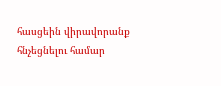հասցեին վիրավորանք հնչեցնելու համար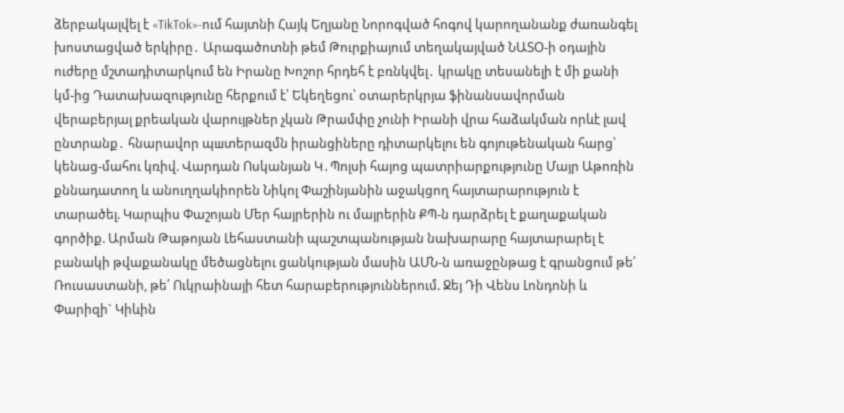ձերբակալվել է «TikTok»-ում հայտնի Հայկ Եղյանը Նորոգված հոգով կարողանանք ժառանգել խոստացված երկիրը․ Արագածոտնի թեմ Թուրքիայում տեղակայված ՆԱՏՕ-ի օդային ուժերը մշտադիտարկում են Իրանը Խոշոր հրդեհ է բռնկվել․ կրակը տեսանելի է մի քանի կմ-ից Դատախազությունը հերքում է՝ Եկեղեցու՝ օտարերկրյա ֆինանսավորման վերաբերյալ քրեական վարույթներ չկան Թրամփը չունի Իրանի վրա հաձակման որևէ լավ ընտրանք․ հնարավոր պшտերազմն իրանցիները դիտարկելու են գոյութենական հարց՝ կենաց-մահու կռիվ. Վարդան Ոսկանյան Կ․Պոլսի հայոց պատրիարքությունը Մայր Աթոռին քննադատող և անուղղակիորեն Նիկոլ Փաշինյանին աջակցող հայտարարություն է տարածել. Կարպիս Փաշոյան Մեր հայրերին ու մայրերին ՔՊ-ն դարձրել է քաղաքական գործիք. Արման Թաթոյան Լեհաստանի պաշտպանության նախարարը հայտարարել է բանակի թվաքանակը մեծացնելու ցանկության մասին ԱՄՆ-ն առաջընթաց է գրանցում թե՛ Ռուսաստանի, թե՛ Ուկրաինայի հետ հարաբերություններում. Ջեյ Դի Վենս Լոնդոնի և Փարիզի` Կիևին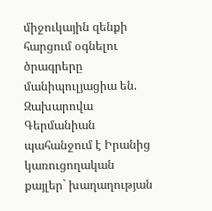միջուկային զենքի հարցում օգնելու ծրագրերը մանիպուլյացիա են. Զախարովա Գերմանիան պահանջում է Իրանից կառուցողական քայլեր` խաղաղության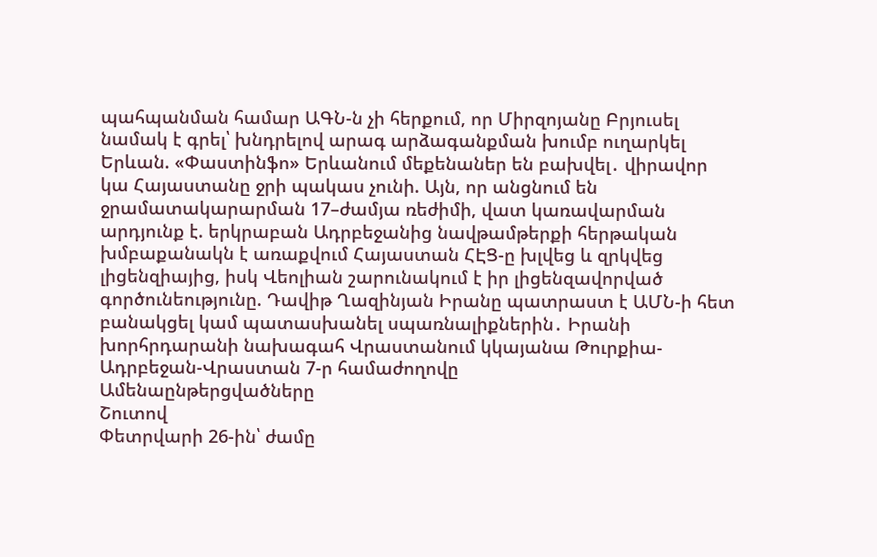պահպանման համար ԱԳՆ-ն չի հերքում, որ Միրզոյանը Բրյուսել նամակ է գրել՝ խնդրելով արագ արձագանքման խումբ ուղարկել Երևան. «Փաստինֆո» Երևանում մեքենաներ են բախվել․ վիրավոր կա Հայաստանը ջրի պակաս չունի. Այն, որ անցնում են ջրամատակարարման 17–ժամյա ռեժիմի, վատ կառավարման արդյունք է. երկրաբան Ադրբեջանից նավթամթերքի հերթական խմբաքանակն է առաքվում Հայաստան ՀԷՑ-ը խլվեց և զրկվեց լիցենզիայից, իսկ Վեոլիան շարունակում է իր լիցենզավորված գործունեությունը. Դավիթ Ղազինյան Իրանը պատրաստ է ԱՄՆ-ի հետ բանակցել կամ պատասխանել սպառնալիքներին․ Իրանի խորհրդարանի նախագահ Վրաստանում կկայանա Թուրքիա-Ադրբեջան-Վրաստան 7-ր համաժողովը
Ամենաընթերցվածները
Շուտով
Փետրվարի 26-ին՝ ժամը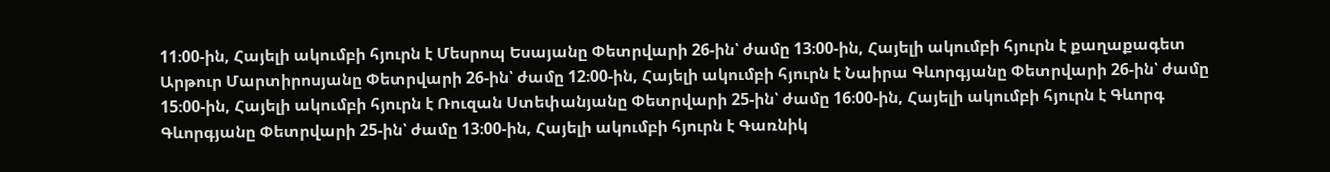11։00-ին, Հայելի ակումբի հյուրն է Մեսրոպ Եսայանը Փետրվարի 26-ին՝ ժամը 13։00-ին, Հայելի ակումբի հյուրն է քաղաքագետ Արթուր Մարտիրոսյանը Փետրվարի 26-ին՝ ժամը 12։00-ին, Հայելի ակումբի հյուրն է Նաիրա Գևորգյանը Փետրվարի 26-ին՝ ժամը 15։00-ին, Հայելի ակումբի հյուրն է Ռուզան Ստեփանյանը Փետրվարի 25-ին՝ ժամը 16։00-ին, Հայելի ակումբի հյուրն է Գևորգ Գևորգյանը Փետրվարի 25-ին՝ ժամը 13։00-ին, Հայելի ակումբի հյուրն է Գառնիկ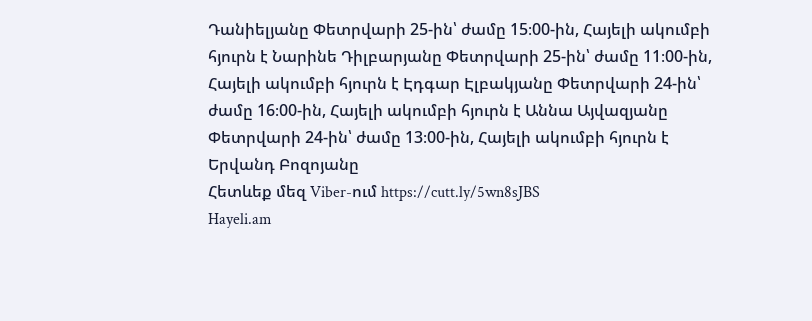Դանիելյանը Փետրվարի 25-ին՝ ժամը 15։00-ին, Հայելի ակումբի հյուրն է Նարինե Դիլբարյանը Փետրվարի 25-ին՝ ժամը 11։00-ին, Հայելի ակումբի հյուրն է Էդգար Էլբակյանը Փետրվարի 24-ին՝ ժամը 16։00-ին, Հայելի ակումբի հյուրն է Աննա Այվազյանը Փետրվարի 24-ին՝ ժամը 13։00-ին, Հայելի ակումբի հյուրն է Երվանդ Բոզոյանը
Հետևեք մեզ Viber-ում https://cutt.ly/5wn8sJBS
Hayeli.am